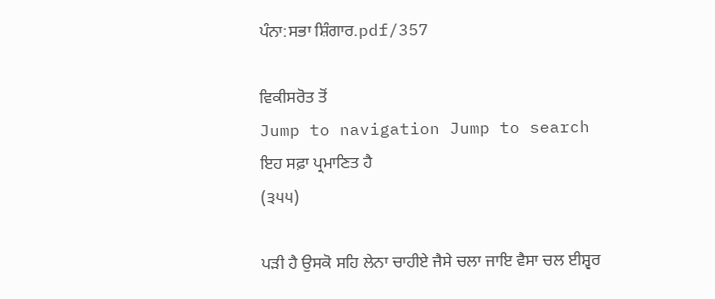ਪੰਨਾ:ਸਭਾ ਸ਼ਿੰਗਾਰ.pdf/357

ਵਿਕੀਸਰੋਤ ਤੋਂ
Jump to navigation Jump to search
ਇਹ ਸਫ਼ਾ ਪ੍ਰਮਾਣਿਤ ਹੈ
(੩੫੫)

ਪੜੀ ਹੈ ਉਸਕੋ ਸਹਿ ਲੇਨਾ ਚਾਹੀਏ ਜੈਸੇ ਚਲਾ ਜਾਇ ਵੈਸਾ ਚਲ ਈਸ਼੍ਵਰ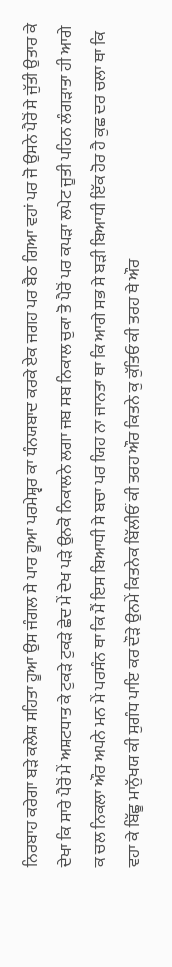ਨਿਰਬਾਹ ਕਰੇਗਾ ਬੜੇ ਕਲੇਸ਼ ਸਹਿਤਾ ਹੂਆ ਉਸ ਜੰਗਲ ਸੇ ਪਾਰ ਹੂਆ ਪਰਮੇਸ਼੍ਵਰ ਕਾ ਧੰਨਯਬਾਦ ਕਰਕੇ ਏਕ ਜਗਹ ਪਰ ਬੈਠ ਗਿਆ ਵਹਾਂ ਪਰ ਜੋ ਉਸਨੇ ਪੈਰੋਂ ਸੇ ਜੁੱਤੀ ਉਤਾਰ ਕੇ ਦੇਖਾ ਕਿ ਸਾਰੇ ਪੈਰੋਂ ਮੇਂ ਅਸ਼ਟਧਾਤ ਕੇ ਟੁਕੜੇ ਟੁਕੜੇ ਛੇਦ ਮੇਂ ਦੇਖ ਪੜੇ ਉਨਕੋ ਨਿਕਾਲਨੇ ਲਗਾ ਜਬ ਸਬ ਨਿਕਾਲ ਚੁਕਾ ਤੋ ਪੈਰੋਂ ਪਰ ਕਪੜਾ ਲਪੇਟ ਜੂਤੀ ਪਹਿਨ ਲੰਗੜਾਤਾ ਹੀ ਆਗੇ ਕ ਚਲ ਨਿਕਲਾ ਔਰ ਅਪਨੇ ਮਨ ਮੇਂ ਪਰਸੰਨ ਥਾ ਕਿ ਮੈਂ ਇਸ ਬਿਆਧੀ ਸੇ ਬਚਾ ਪਰ ਯਿਹ ਨਾ ਜਾਨਤਾ ਥਾ ਕਿ ਆਗੇ ਸਭ ਸੇ ਬੜੀ ਬਿਆਧੀ ਇੱਕ ਹੋਰ ਹੈ ਕੁਛ ਦਰ ਚਲਾ ਥਾ ਕਿ ਵਹਾ ਕੇ ਬਿੱਛੂ ਮਾਨੁੱਖਯ ਕੀ ਸੁਗੰਧ ਪਾਇ ਕਰ ਦੌੜੇ ਉਨਮੇਂ ਕਿਤਨੇਕ ਬਿੱਲੀਓਂ ਕੀ ਤਰਹ ਔਰ ਕਿਤਨੇ ਕੁ ਕੁੱਤਿਓ ਕੀ ਤਰਹ ਥੇ ਔਰ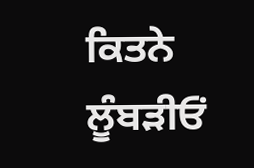ਕਿਤਨੇ ਲੂੰਬੜੀਓਂ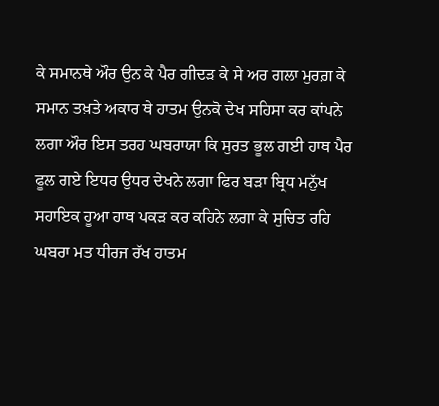ਕੇ ਸਮਾਨਥੇ ਔਰ ਉਨ ਕੇ ਪੈਰ ਗੀਦੜ ਕੇ ਸੇ ਅਰ ਗਲਾ ਮੁਰਗ਼ ਕੇ ਸਮਾਨ ਤਖ਼ਤੇ ਅਕਾਰ ਥੇ ਹਾਤਮ ਉਨਕੋ ਦੇਖ ਸਹਿਸਾ ਕਰ ਕਾਂਪਨੇ ਲਗਾ ਔਰ ਇਸ ਤਰਹ ਘਬਰਾਯਾ ਕਿ ਸੁਰਤ ਭੂਲ ਗਈ ਹਾਥ ਪੈਰ ਫੂਲ ਗਏ ਇਧਰ ਉਧਰ ਦੇਖਨੇ ਲਗਾ ਫਿਰ ਬੜਾ ਬ੍ਰਿਧ ਮਨੁੱਖ ਸਹਾਇਕ ਹੂਆ ਹਾਥ ਪਕੜ ਕਰ ਕਹਿਨੇ ਲਗਾ ਕੇ ਸੁਚਿਤ ਰਹਿ ਘਬਰਾ ਮਤ ਧੀਰਜ ਰੱਖ ਹਾਤਮ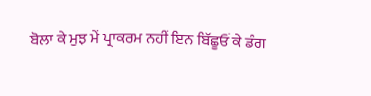ਬੋਲਾ ਕੇ ਮੁਝ ਮੇਂ ਪ੍ਰਾਕਰਮ ਨਹੀਂ ਇਨ ਬਿੱਛੂਓਂ ਕੇ ਡੰਗ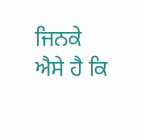ਜਿਨਕੇ ਐਸੇ ਹੈ ਕਿ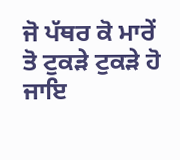ਜੋ ਪੱਥਰ ਕੋ ਮਾਰੇਂ ਤੋ ਟੁਕੜੇ ਟੁਕੜੇ ਹੋ ਜਾਇ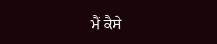ਮੈਂ ਕੈਸੇ